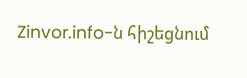Zinvor.info-ն հիշեցնում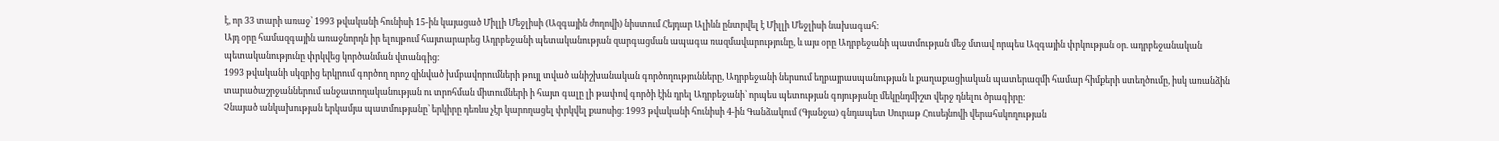է, որ 33 տարի առաջ՝ 1993 թվականի հունիսի 15-ին կայացած Միլլի Մեջլիսի (Ազգային ժողովի) նիստում Հեյդար Ալիևն ընտրվել է Միլլի Մեջլիսի նախագահ։
Այդ օրը համազգային առաջնորդն իր ելույթում հայտարարեց Ադրբեջանի պետականության զարգացման ապագա ռազմավարությունը, և այս օրը Ադրբեջանի պատմության մեջ մտավ որպես Ազգային փրկության օր. ադրբեջանական պետականությունը փրկվեց կործանման վտանգից։
1993 թվականի սկզբից երկրում գործող որոշ զինված խմբավորումների թույլ տված անիշխանական գործողությունները, Ադրբեջանի ներսում եղբայրասպանության և քաղաքացիական պատերազմի համար հիմքերի ստեղծումը, իսկ առանձին տարածաշրջաններում անջատողականության ու տրոհման միտումների ի հայտ գալը լի թափով գործի էին դրել Ադրբեջանի՝ որպես պետության գոյությանը մեկընդմիշտ վերջ դնելու ծրագիրը։
Չնայած անկախության երկամյա պատմությանը՝ երկիրը դեռևս չէր կարողացել փրկվել քաոսից։ 1993 թվականի հունիսի 4-ին Գանձակում (Գյանջա) գնդապետ Սուրաթ Հուսեյնովի վերահսկողության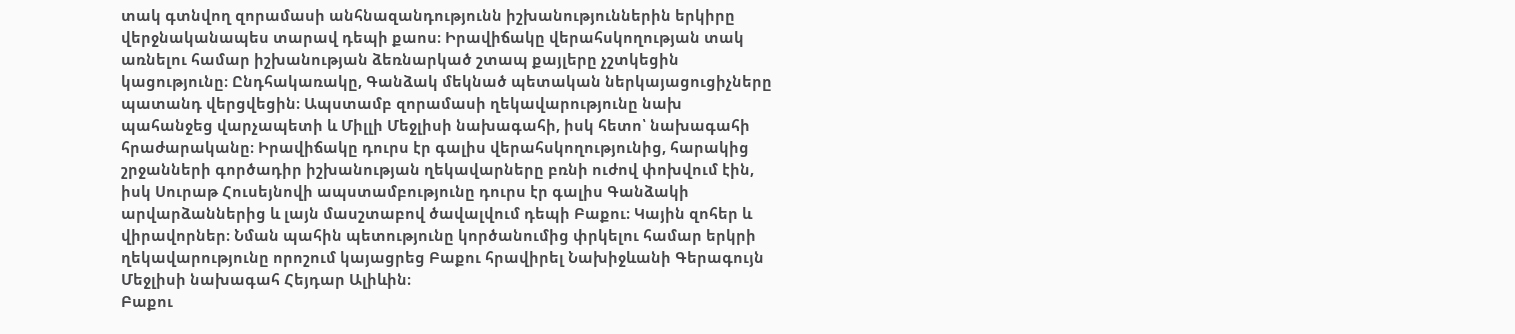տակ գտնվող զորամասի անհնազանդությունն իշխանություններին երկիրը վերջնականապես տարավ դեպի քաոս։ Իրավիճակը վերահսկողության տակ առնելու համար իշխանության ձեռնարկած շտապ քայլերը չշտկեցին կացությունը։ Ընդհակառակը, Գանձակ մեկնած պետական ներկայացուցիչները պատանդ վերցվեցին։ Ապստամբ զորամասի ղեկավարությունը նախ պահանջեց վարչապետի և Միլլի Մեջլիսի նախագահի, իսկ հետո՝ նախագահի հրաժարականը։ Իրավիճակը դուրս էր գալիս վերահսկողությունից, հարակից շրջանների գործադիր իշխանության ղեկավարները բռնի ուժով փոխվում էին, իսկ Սուրաթ Հուսեյնովի ապստամբությունը դուրս էր գալիս Գանձակի արվարձաններից և լայն մասշտաբով ծավալվում դեպի Բաքու։ Կային զոհեր և վիրավորներ։ Նման պահին պետությունը կործանումից փրկելու համար երկրի ղեկավարությունը որոշում կայացրեց Բաքու հրավիրել Նախիջևանի Գերագույն Մեջլիսի նախագահ Հեյդար Ալիևին։
Բաքու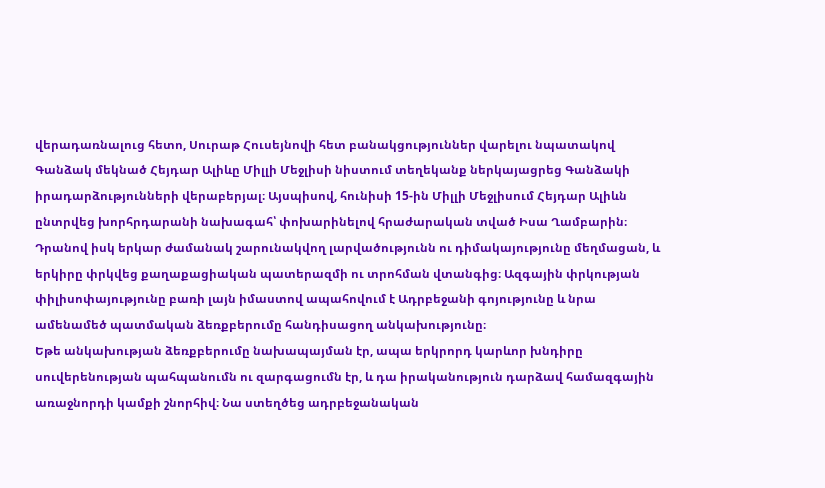վերադառնալուց հետո, Սուրաթ Հուսեյնովի հետ բանակցություններ վարելու նպատակով Գանձակ մեկնած Հեյդար Ալիևը Միլլի Մեջլիսի նիստում տեղեկանք ներկայացրեց Գանձակի իրադարձությունների վերաբերյալ։ Այսպիսով, հունիսի 15-ին Միլլի Մեջլիսում Հեյդար Ալիևն ընտրվեց խորհրդարանի նախագահ՝ փոխարինելով հրաժարական տված Իսա Ղամբարին։
Դրանով իսկ երկար ժամանակ շարունակվող լարվածությունն ու դիմակայությունը մեղմացան, և երկիրը փրկվեց քաղաքացիական պատերազմի ու տրոհման վտանգից։ Ազգային փրկության փիլիսոփայությունը բառի լայն իմաստով ապահովում է Ադրբեջանի գոյությունը և նրա ամենամեծ պատմական ձեռքբերումը հանդիսացող անկախությունը։
Եթե անկախության ձեռքբերումը նախապայման էր, ապա երկրորդ կարևոր խնդիրը սուվերենության պահպանումն ու զարգացումն էր, և դա իրականություն դարձավ համազգային առաջնորդի կամքի շնորհիվ։ Նա ստեղծեց ադրբեջանական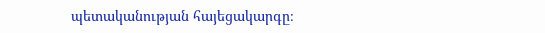պետականության հայեցակարգը։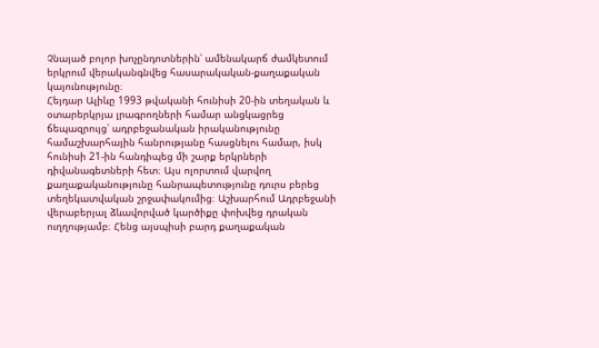Չնայած բոլոր խոչընդոտներին՝ ամենակարճ ժամկետում երկրում վերականգնվեց հասարակական-քաղաքական կայունությունը։
Հեյդար Ալիևը 1993 թվականի հունիսի 20-ին տեղական և օտարերկրյա լրագրողների համար անցկացրեց ճեպազրույց՝ ադրբեջանական իրականությունը համաշխարհային հանրությանը հասցնելու համար, իսկ հունիսի 21-ին հանդիպեց մի շարք երկրների դիվանագետների հետ։ Այս ոլորտում վարվող քաղաքականությունը հանրապետությունը դուրս բերեց տեղեկատվական շրջափակումից։ Աշխարհում Ադրբեջանի վերաբերյալ ձևավորված կարծիքը փոխվեց դրական ուղղությամբ։ Հենց այսպիսի բարդ քաղաքական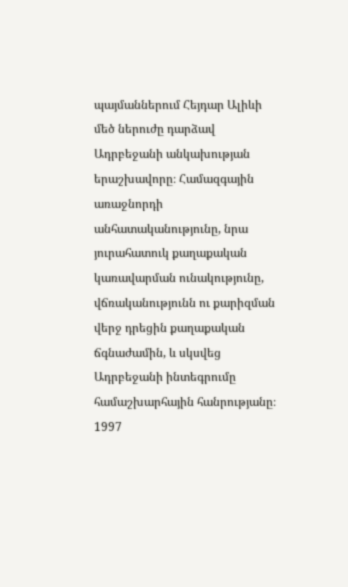պայմաններում Հեյդար Ալիևի մեծ ներուժը դարձավ Ադրբեջանի անկախության երաշխավորը։ Համազգային առաջնորդի անհատականությունը, նրա յուրահատուկ քաղաքական կառավարման ունակությունը, վճռականությունն ու քարիզման վերջ դրեցին քաղաքական ճգնաժամին, և սկսվեց Ադրբեջանի ինտեգրումը համաշխարհային հանրությանը։
1997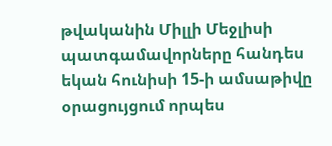թվականին Միլլի Մեջլիսի պատգամավորները հանդես եկան հունիսի 15-ի ամսաթիվը օրացույցում որպես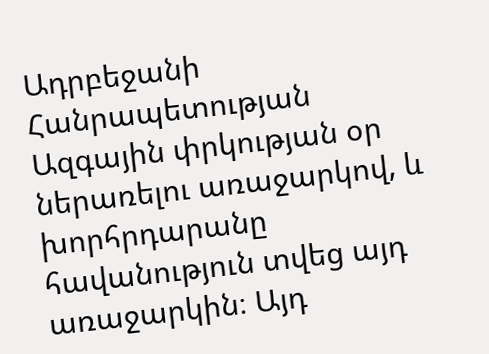Ադրբեջանի Հանրապետության Ազգային փրկության օր ներառելու առաջարկով, և խորհրդարանը հավանություն տվեց այդ առաջարկին։ Այդ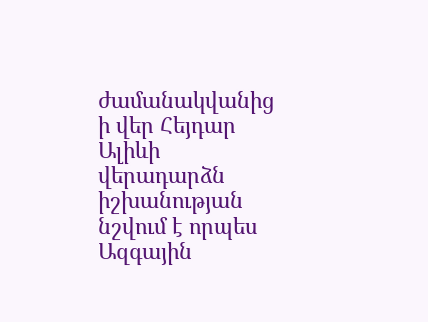ժամանակվանից ի վեր Հեյդար Ալիևի վերադարձն իշխանության նշվում է որպես Ազգային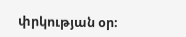փրկության օր։